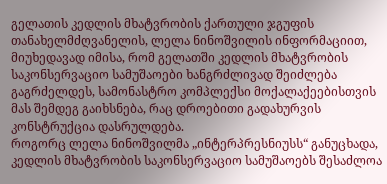გელათის კედლის მხატვრობის ქართული ჯგუფის თანახელმძღვანელის, ლელა ნინოშვილის ინფორმაციით, მიუხედავად იმისა, რომ გელათში კედლის მხატვრობის საკონსერვაციო სამუშაოები ხანგრძლივად შეიძლება გაგრძელდეს, სამონასტრო კომპლექსი მოქალაქეებისთვის მას შემდეგ გაიხსნება, რაც დროებითი გადახურვის კონსტრუქცია დასრულდება.
როგორც ლელა ნინოშვილმა „ინტერპრესნიუსს“ განუცხადა, კედლის მხატვრობის საკონსერვაციო სამუშაოებს შესაძლოა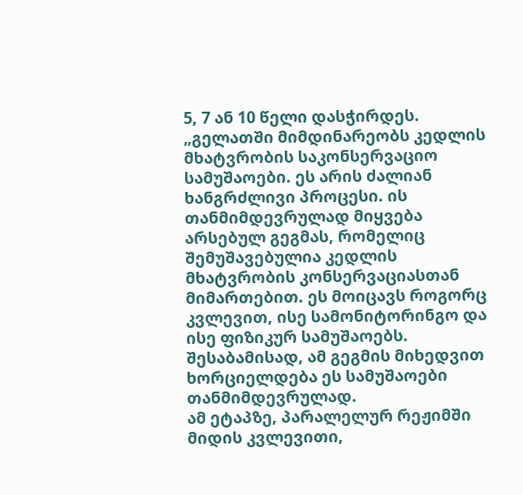5, 7 ან 10 წელი დასჭირდეს.
„გელათში მიმდინარეობს კედლის მხატვრობის საკონსერვაციო სამუშაოები. ეს არის ძალიან ხანგრძლივი პროცესი. ის თანმიმდევრულად მიყვება არსებულ გეგმას, რომელიც შემუშავებულია კედლის მხატვრობის კონსერვაციასთან მიმართებით. ეს მოიცავს როგორც კვლევით, ისე სამონიტორინგო და ისე ფიზიკურ სამუშაოებს. შესაბამისად, ამ გეგმის მიხედვით ხორციელდება ეს სამუშაოები თანმიმდევრულად.
ამ ეტაპზე, პარალელურ რეჟიმში მიდის კვლევითი,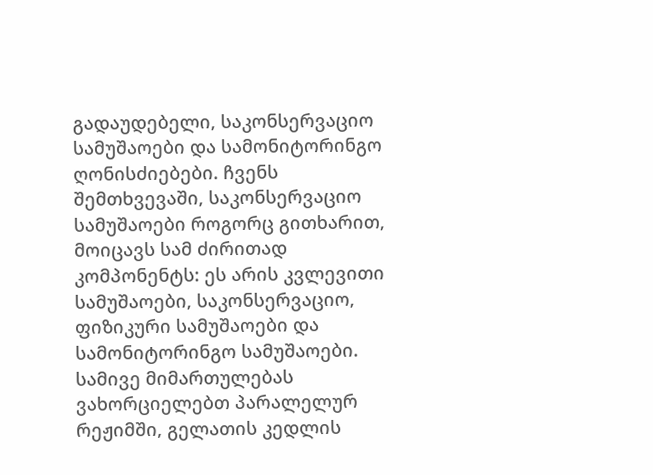გადაუდებელი, საკონსერვაციო სამუშაოები და სამონიტორინგო ღონისძიებები. ჩვენს შემთხვევაში, საკონსერვაციო სამუშაოები როგორც გითხარით, მოიცავს სამ ძირითად კომპონენტს: ეს არის კვლევითი სამუშაოები, საკონსერვაციო, ფიზიკური სამუშაოები და სამონიტორინგო სამუშაოები. სამივე მიმართულებას ვახორციელებთ პარალელურ რეჟიმში, გელათის კედლის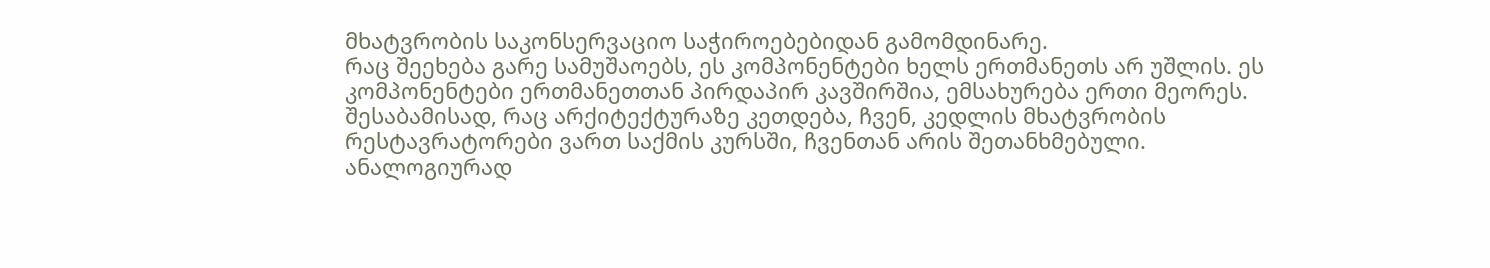მხატვრობის საკონსერვაციო საჭიროებებიდან გამომდინარე.
რაც შეეხება გარე სამუშაოებს, ეს კომპონენტები ხელს ერთმანეთს არ უშლის. ეს კომპონენტები ერთმანეთთან პირდაპირ კავშირშია, ემსახურება ერთი მეორეს. შესაბამისად, რაც არქიტექტურაზე კეთდება, ჩვენ, კედლის მხატვრობის რესტავრატორები ვართ საქმის კურსში, ჩვენთან არის შეთანხმებული. ანალოგიურად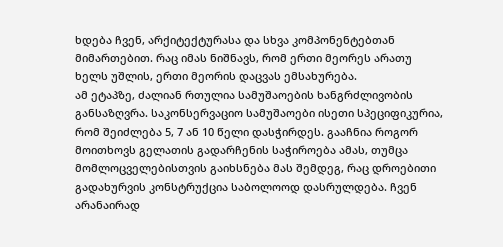ხდება ჩვენ, არქიტექტურასა და სხვა კომპონენტებთან მიმართებით. რაც იმას ნიშნავს, რომ ერთი მეორეს არათუ ხელს უშლის, ერთი მეორის დაცვას ემსახურება.
ამ ეტაპზე, ძალიან რთულია სამუშაოების ხანგრძლივობის განსაზღვრა. საკონსერვაციო სამუშაოები ისეთი სპეციფიკურია, რომ შეიძლება 5, 7 ან 10 წელი დასჭირდეს. გააჩნია როგორ მოითხოვს გელათის გადარჩენის საჭიროება ამას, თუმცა მომლოცველებისთვის გაიხსნება მას შემდეგ, რაც დროებითი გადახურვის კონსტრუქცია საბოლოოდ დასრულდება. ჩვენ არანაირად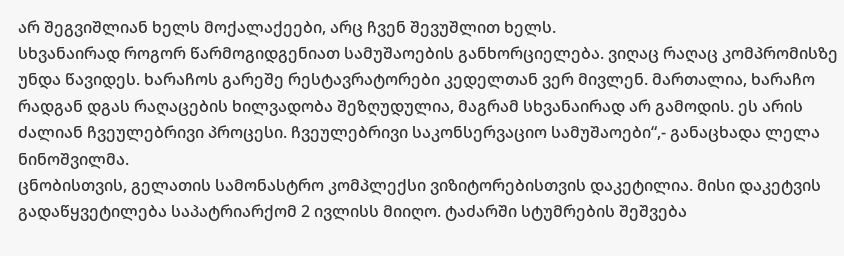არ შეგვიშლიან ხელს მოქალაქეები, არც ჩვენ შევუშლით ხელს.
სხვანაირად როგორ წარმოგიდგენიათ სამუშაოების განხორციელება. ვიღაც რაღაც კომპრომისზე უნდა წავიდეს. ხარაჩოს გარეშე რესტავრატორები კედელთან ვერ მივლენ. მართალია, ხარაჩო რადგან დგას რაღაცების ხილვადობა შეზღუდულია, მაგრამ სხვანაირად არ გამოდის. ეს არის ძალიან ჩვეულებრივი პროცესი. ჩვეულებრივი საკონსერვაციო სამუშაოები“,- განაცხადა ლელა ნინოშვილმა.
ცნობისთვის, გელათის სამონასტრო კომპლექსი ვიზიტორებისთვის დაკეტილია. მისი დაკეტვის გადაწყვეტილება საპატრიარქომ 2 ივლისს მიიღო. ტაძარში სტუმრების შეშვება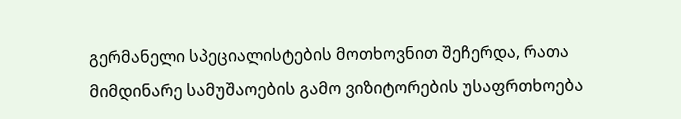გერმანელი სპეციალისტების მოთხოვნით შეჩერდა, რათა მიმდინარე სამუშაოების გამო ვიზიტორების უსაფრთხოება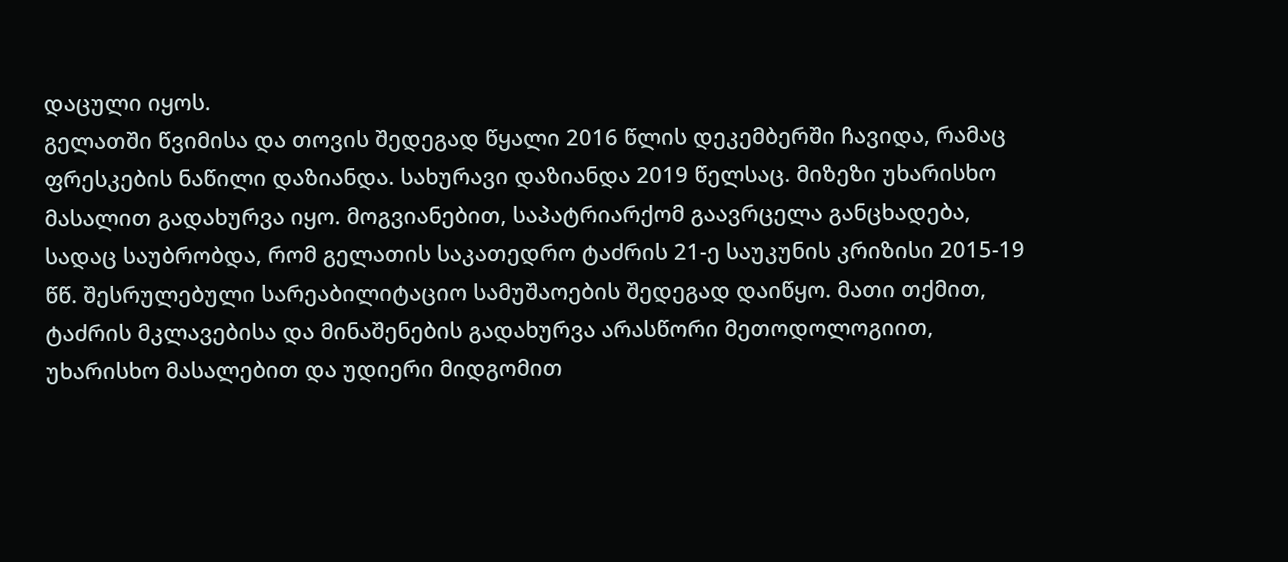დაცული იყოს.
გელათში წვიმისა და თოვის შედეგად წყალი 2016 წლის დეკემბერში ჩავიდა, რამაც ფრესკების ნაწილი დაზიანდა. სახურავი დაზიანდა 2019 წელსაც. მიზეზი უხარისხო მასალით გადახურვა იყო. მოგვიანებით, საპატრიარქომ გაავრცელა განცხადება, სადაც საუბრობდა, რომ გელათის საკათედრო ტაძრის 21-ე საუკუნის კრიზისი 2015-19 წწ. შესრულებული სარეაბილიტაციო სამუშაოების შედეგად დაიწყო. მათი თქმით, ტაძრის მკლავებისა და მინაშენების გადახურვა არასწორი მეთოდოლოგიით, უხარისხო მასალებით და უდიერი მიდგომით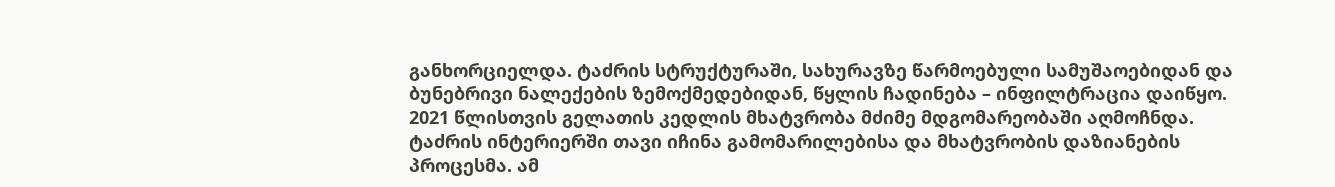განხორციელდა. ტაძრის სტრუქტურაში, სახურავზე წარმოებული სამუშაოებიდან და ბუნებრივი ნალექების ზემოქმედებიდან, წყლის ჩადინება – ინფილტრაცია დაიწყო. 2021 წლისთვის გელათის კედლის მხატვრობა მძიმე მდგომარეობაში აღმოჩნდა. ტაძრის ინტერიერში თავი იჩინა გამომარილებისა და მხატვრობის დაზიანების პროცესმა. ამ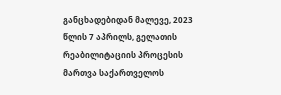განცხადებიდან მალევე, 2023 წლის 7 აპრილს, გელათის რეაბილიტაციის პროცესის მართვა საქართველოს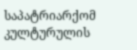საპატრიარქომ კულტურულის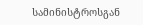სამინისტროსგან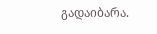გადაიბარა.